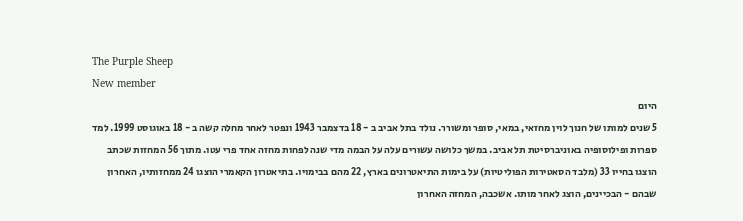The Purple Sheep
New member
היום
5 שנים למותו של חנוך לוין מחזאי, במאי, סופר ומשורר. נולד בתל אביב ב - 18 בדצמבר 1943 ונפטר לאחר מחלה קשה ב - 18 באוגוסט 1999. למד ספרות ופילוסופיה באוניברסיטת תל אביב. במשך כלושה עשורים עלה על הבמה מדי שנה לפחות מחזה אחד פרי עטו. מתוך 56 המחזות שכתב הוצגו בחייו 33 (מלבד הסאטירות הפוליטיות) על בימות התיאטרונים בארץ, 22 מהם בבימויו. בתיאטרון הקאמרי הוצגו 24 ממחזותיו, האחרון שבהם - הבכיינים, הוצג לאחר מותו. אשכבה, המחזה האחרון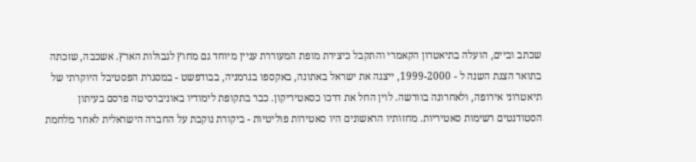שכתב וביים, הועלה בתיאטרון הקאמרי והתקבל כיצירת מופת המעוררת עניין מיוחד גם מחוץ לגבולות הארץ. אשכבה, שזכתה בתואר הצגת השנה ל - 1999-2000, ייצגה את ישראל באתונה, באקספו בגרמניה, בבודפשט - במסגרת הפסטיבל היוקרתי של תיאטרוני אירופה, ולאחרונה בוורשה. לוין החל את דרכו כסאטיריקון. כבר בתקופת לימודיו באוניברסיטה פרסם בעיתון הסטודנטים רשימות סאטיריות. מחזותיו הראשונים היו סאטירות פוליטיות - ביקורת נוקבת על החברה הישראלית לאחר מלחמת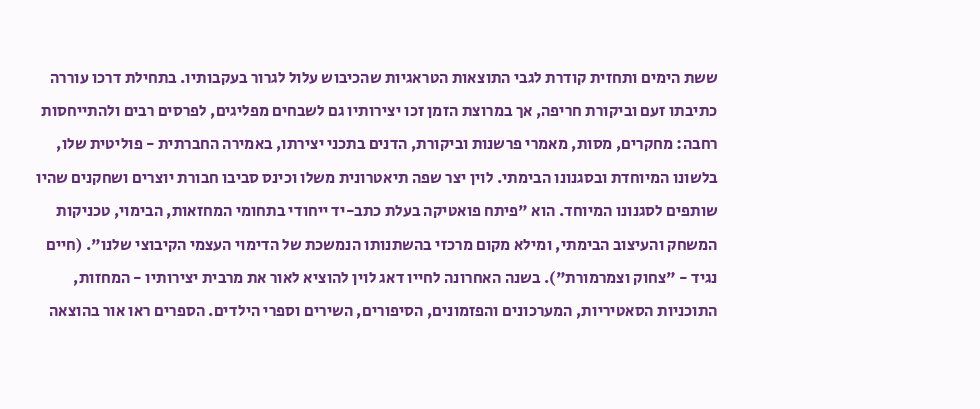ששת הימים ותחזית קודרת לגבי התוצאות הטראגיות שהכיבוש עלול לגרור בעקבותיו. בתחילת דרכו עוררה כתיבתו זעם וביקורת חריפה, אך במרוצת הזמן זכו יצירותיו גם לשבחים מפליגים, לפרסים רבים ולהתייחסות רחבה: מחקרים, מסות, מאמרי פרשנות וביקורת, הדנים בתכני יצירתו, באמירה החברתית - פוליטית שלו, בלשונו המיוחדת ובסגנונו הבימתי. לוין יצר שפה תיאטרונית משלו וכינס סביבו חבורת יוצרים ושחקנים שהיו שותפים לסגנונו המיוחד. הוא "פיתח פואטיקה בעלת כתב-יד ייחודי בתחומי המחזאות, הבימוי, טכניקות המשחק והעיצוב הבימתי, ומילא מקום מרכזי בהשתנותו הנמשכת של הדימוי העצמי הקיבוצי שלנו". (חיים נגיד - "צחוק וצמרמורת"). בשנה האחרונה לחייו דאג לוין להוציא לאור את מרבית יצירותיו - המחזות, התוכניות הסאטיריות, המערכונים והפזמונים, הסיפורים, השירים וספרי הילדים. הספרים ראו אור בהוצאה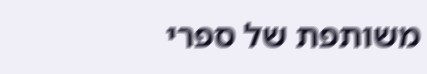משותפת של ספרי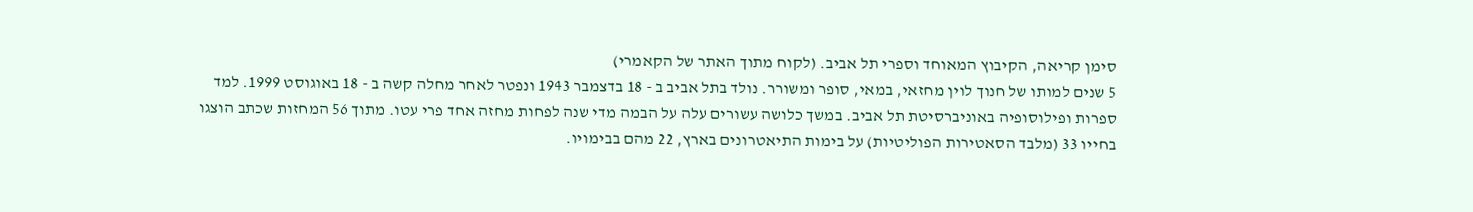סימן קריאה, הקיבוץ המאוחד וספרי תל אביב. (לקוח מתוך האתר של הקאמרי)
5 שנים למותו של חנוך לוין מחזאי, במאי, סופר ומשורר. נולד בתל אביב ב - 18 בדצמבר 1943 ונפטר לאחר מחלה קשה ב - 18 באוגוסט 1999. למד ספרות ופילוסופיה באוניברסיטת תל אביב. במשך כלושה עשורים עלה על הבמה מדי שנה לפחות מחזה אחד פרי עטו. מתוך 56 המחזות שכתב הוצגו בחייו 33 (מלבד הסאטירות הפוליטיות) על בימות התיאטרונים בארץ, 22 מהם בבימויו.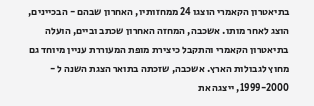בתיאטרון הקאמרי הוצגו 24 ממחזותיו, האחרון שבהם - הבכיינים, הוצג לאחר מותו. אשכבה, המחזה האחרון שכתב וביים, הועלה בתיאטרון הקאמרי והתקבל כיצירת מופת המעוררת עניין מיוחד גם מחוץ לגבולות הארץ. אשכבה, שזכתה בתואר הצגת השנה ל - 1999-2000, ייצגה את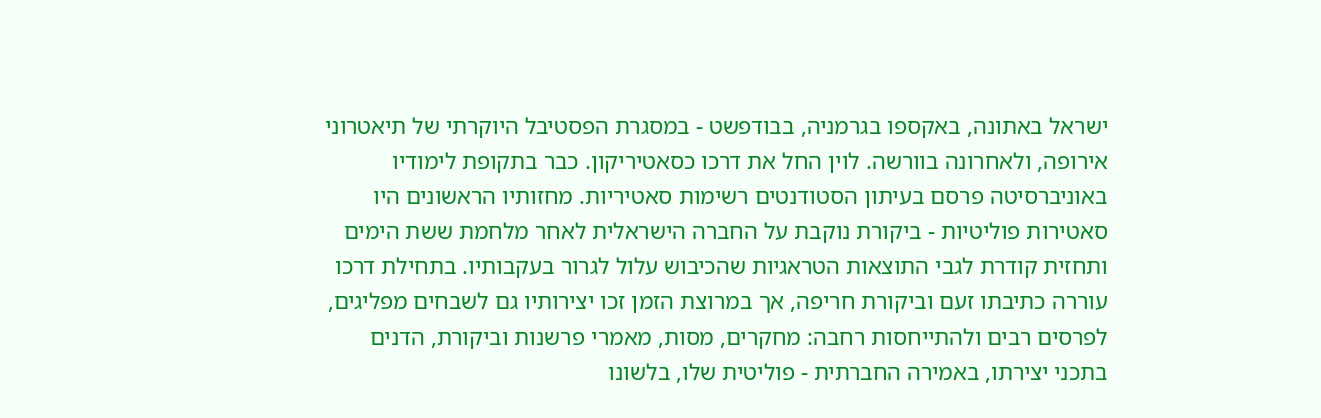ישראל באתונה, באקספו בגרמניה, בבודפשט - במסגרת הפסטיבל היוקרתי של תיאטרוני אירופה, ולאחרונה בוורשה. לוין החל את דרכו כסאטיריקון. כבר בתקופת לימודיו באוניברסיטה פרסם בעיתון הסטודנטים רשימות סאטיריות. מחזותיו הראשונים היו סאטירות פוליטיות - ביקורת נוקבת על החברה הישראלית לאחר מלחמת ששת הימים ותחזית קודרת לגבי התוצאות הטראגיות שהכיבוש עלול לגרור בעקבותיו. בתחילת דרכו עוררה כתיבתו זעם וביקורת חריפה, אך במרוצת הזמן זכו יצירותיו גם לשבחים מפליגים, לפרסים רבים ולהתייחסות רחבה: מחקרים, מסות, מאמרי פרשנות וביקורת, הדנים בתכני יצירתו, באמירה החברתית - פוליטית שלו, בלשונו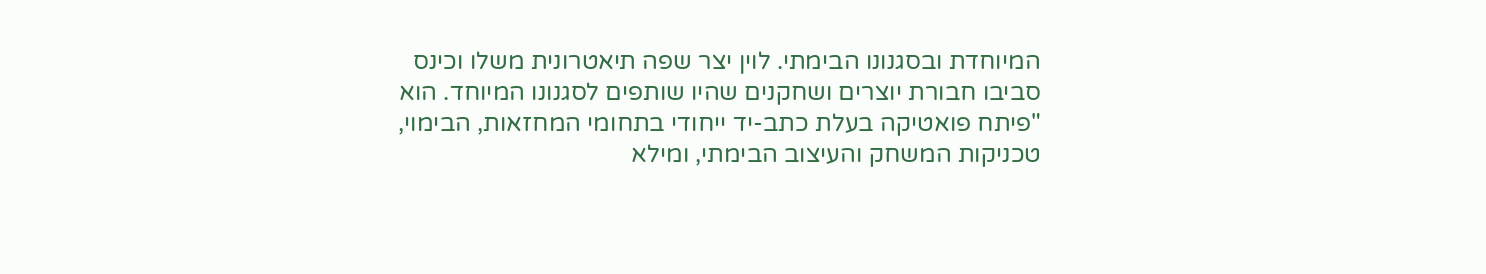המיוחדת ובסגנונו הבימתי. לוין יצר שפה תיאטרונית משלו וכינס סביבו חבורת יוצרים ושחקנים שהיו שותפים לסגנונו המיוחד. הוא "פיתח פואטיקה בעלת כתב-יד ייחודי בתחומי המחזאות, הבימוי, טכניקות המשחק והעיצוב הבימתי, ומילא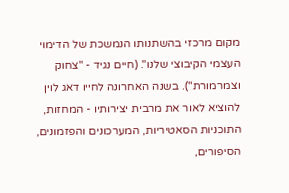מקום מרכזי בהשתנותו הנמשכת של הדימוי העצמי הקיבוצי שלנו". (חיים נגיד - "צחוק וצמרמורת"). בשנה האחרונה לחייו דאג לוין להוציא לאור את מרבית יצירותיו - המחזות, התוכניות הסאטיריות, המערכונים והפזמונים, הסיפורים,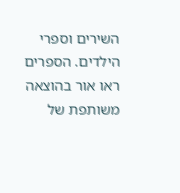השירים וספרי הילדים. הספרים ראו אור בהוצאה משותפת של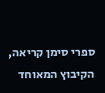ספרי סימן קריאה, הקיבוץ המאוחד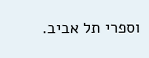וספרי תל אביב.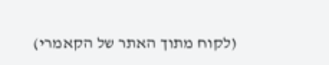(לקוח מתוך האתר של הקאמרי)